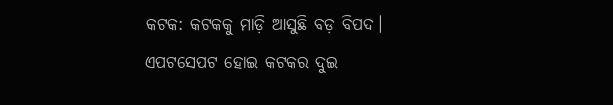କଟକ: କଟକକୁ ମାଡ଼ି ଆସୁଛି ବଡ଼ ବିପଦ। ଏପଟସେପଟ ହୋଇ କଟକର ଦୁଇ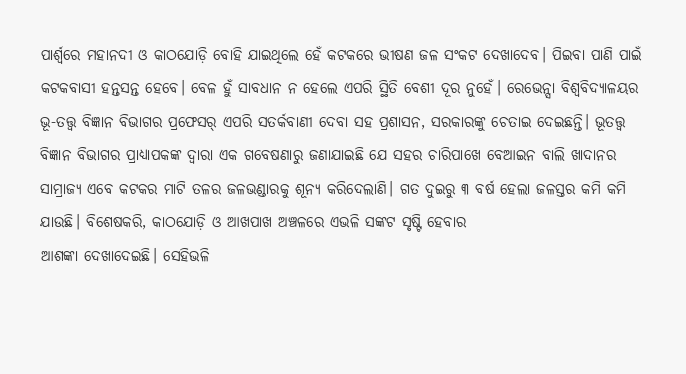ପାର୍ଶ୍ବରେ ମହାନଦୀ ଓ କାଠଯୋଡ଼ି ବୋହି ଯାଇଥିଲେ ହେଁ କଟକରେ ଭୀଷଣ ଜଳ ସଂକଟ ଦେଖାଦେବ। ପିଇବା ପାଣି ପାଇଁ କଟକବାସୀ ହନ୍ତସନ୍ତ ହେବେ। ବେଳ ହୁଁ ସାବଧାନ ନ ହେଲେ ଏପରି ସ୍ଥିତି ବେଶୀ ଦୂର ନୁହେଁ। ରେଭେନ୍ସା ବିଶ୍ବବିଦ୍ୟାଳୟର ଭୂ-ତତ୍ତ୍ୱ ବିଜ୍ଞାନ ବିଭାଗର ପ୍ରଫେସର୍ ଏପରି ସତର୍କବାଣୀ ଦେବା ସହ ପ୍ରଶାସନ, ସରକାରଙ୍କୁ ଚେତାଇ ଦେଇଛନ୍ତି। ଭୂତତ୍ତ୍ୱ ବିଜ୍ଞାନ ବିଭାଗର ପ୍ରାଧ୍ୟାପକଙ୍କ ଦ୍ବାରା ଏକ ଗବେଷଣାରୁ ଜଣାଯାଇଛି ଯେ ସହର ଚାରିପାଖେ ବେଆଇନ ବାଲି ଖାଦାନର ସାମ୍ରାଜ୍ୟ ଏବେ କଟକର ମାଟି ତଳର ଜଳଭଣ୍ଡାରକୁ ଶୂନ୍ୟ କରିଦେଲାଣି। ଗତ ଦୁଇରୁ ୩ ବର୍ଷ ହେଲା ଜଳସ୍ତର କମି କମି ଯାଉଛି। ବିଶେଷକରି, କାଠଯୋଡ଼ି ଓ ଆଖପାଖ ଅଞ୍ଚଳରେ ଏଭଳି ସଙ୍କଟ ସୃଷ୍ଟି ହେବାର
ଆଶଙ୍କା ଦେଖାଦେଇଛି। ସେହିଭଳି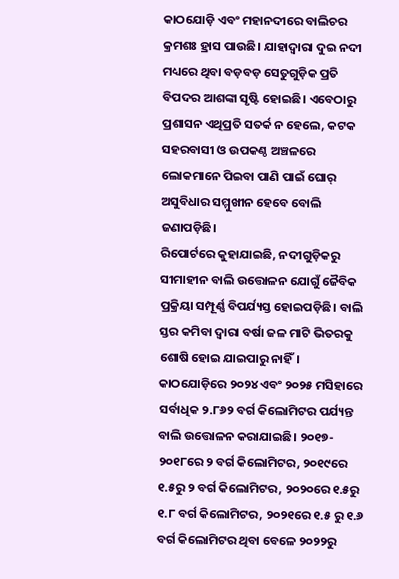କାଠଯୋଡ଼ି ଏବଂ ମହାନଦୀରେ ବାଲିଚର କ୍ରମଶଃ ହ୍ରାସ ପାଉଛି। ଯାହାଦ୍ବାରା ଦୁଇ ନଦୀ ମଧ୍ୟରେ ଥିବା ବଡ଼ବଡ଼ ସେତୁଗୁଡ଼ିକ ପ୍ରତି ବିପଦର ଆଶଙ୍କା ସୃଷ୍ଟି ହୋଇଛି। ଏବେଠାରୁ ପ୍ରଶାସନ ଏଥିପ୍ରତି ସତର୍କ ନ ହେଲେ, କଟକ ସହରବାସୀ ଓ ଉପକଣ୍ଠ ଅଞ୍ଚଳରେ ଲୋକମାନେ ପିଇବା ପାଣି ପାଇଁ ଘୋର୍ ଅସୁବିଧାର ସମ୍ମୁଖୀନ ହେବେ ବୋଲି ଜଣାପଡ଼ିଛି।
ରିପୋର୍ଟରେ କୁହାଯାଇଛି, ନଦୀଗୁଡ଼ିକରୁ ସୀମାହୀନ ବାଲି ଉତ୍ତୋଳନ ଯୋଗୁଁ ଜୈବିକ ପ୍ରକ୍ରିୟା ସମ୍ପୂର୍ଣ୍ଣ ବିପର୍ଯ୍ୟସ୍ତ ହୋଇପଡ଼ିଛି। ବାଲି ସ୍ତର କମିବା ଦ୍ୱାରା ବର୍ଷା ଜଳ ମାଟି ଭିତରକୁ ଶୋଷି ହୋଇ ଯାଇପାରୁ ନାହିଁ। କାଠଯୋଡ଼ିରେ ୨୦୨୪ ଏବଂ ୨୦୨୫ ମସିହାରେ ସର୍ବାଧିକ ୨.୮୬୨ ବର୍ଗ କିଲୋମିଟର ପର୍ଯ୍ୟନ୍ତ ବାଲି ଉତ୍ତୋଳନ କରାଯାଇଛି। ୨୦୧୭- ୨୦୧୮ରେ ୨ ବର୍ଗ କିଲୋମିଟର, ୨୦୧୯ରେ ୧.୫ରୁ ୨ ବର୍ଗ କିଲୋମିଟର, ୨୦୨୦ରେ ୧.୫ରୁ ୧.୮ ବର୍ଗ କିଲୋମିଟର, ୨୦୨୧ରେ ୧.୫ ରୁ ୧.୬ ବର୍ଗ କିଲୋମିଟର ଥିବା ବେଳେ ୨୦୨୨ରୁ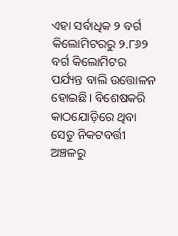ଏହା ସର୍ବାଧିକ ୨ ବର୍ଗ କିଲୋମିଟରରୁ ୨.୮୬୨ ବର୍ଗ କିଲୋମିଟର ପର୍ଯ୍ୟନ୍ତ ବାଲି ଉତ୍ତୋଳନ ହୋଇଛି। ବିଶେଷକରି କାଠଯୋଡ଼ିରେ ଥିବା ସେତୁ ନିକଟବର୍ତ୍ତୀ ଅଞ୍ଚଳରୁ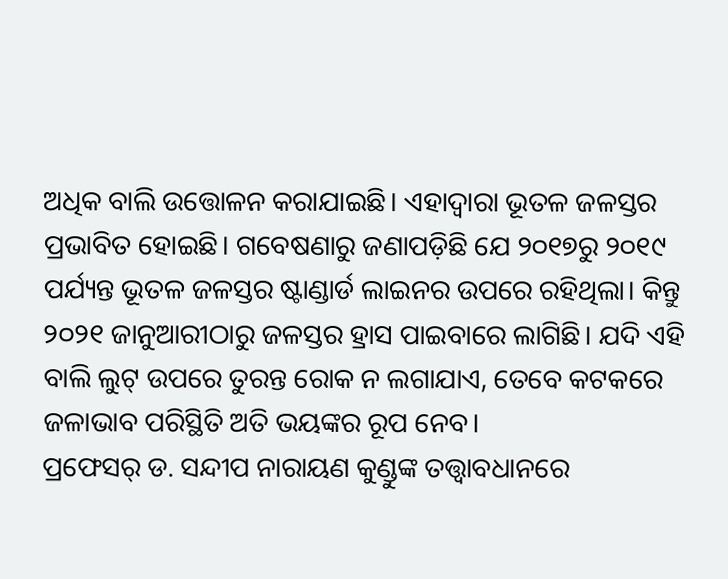ଅଧିକ ବାଲି ଉତ୍ତୋଳନ କରାଯାଇଛି। ଏହାଦ୍ବାରା ଭୂତଳ ଜଳସ୍ତର ପ୍ରଭାବିତ ହୋଇଛି। ଗବେଷଣାରୁ ଜଣାପଡ଼ିଛି ଯେ ୨୦୧୭ରୁ ୨୦୧୯ ପର୍ଯ୍ୟନ୍ତ ଭୂତଳ ଜଳସ୍ତର ଷ୍ଟାଣ୍ଡାର୍ଡ ଲାଇନର ଉପରେ ରହିଥିଲା। କିନ୍ତୁ ୨୦୨୧ ଜାନୁଆରୀଠାରୁ ଜଳସ୍ତର ହ୍ରାସ ପାଇବାରେ ଲାଗିଛି। ଯଦି ଏହି ବାଲି ଲୁଟ୍ ଉପରେ ତୁରନ୍ତ ରୋକ ନ ଲଗାଯାଏ, ତେବେ କଟକରେ ଜଳାଭାବ ପରିସ୍ଥିତି ଅତି ଭୟଙ୍କର ରୂପ ନେବ।
ପ୍ରଫେସର୍ ଡ. ସନ୍ଦୀପ ନାରାୟଣ କୁଣ୍ଡୁଙ୍କ ତତ୍ତ୍ବାବଧାନରେ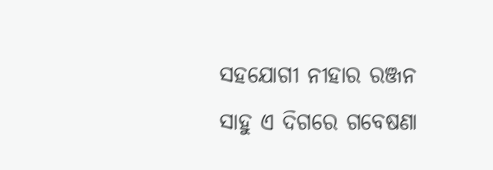ସହଯୋଗୀ ନୀହାର ରଞ୍ଜନ ସାହୁ ଏ ଦିଗରେ ଗବେଷଣା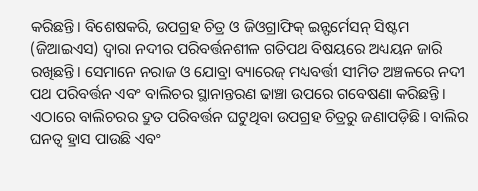କରିଛନ୍ତି। ବିଶେଷକରି, ଉପଗ୍ରହ ଚିତ୍ର ଓ ଜିଓଗ୍ରାଫିକ୍ ଇନ୍ଫର୍ମେସନ୍ ସିଷ୍ଟମ (ଜିଆଇଏସ) ଦ୍ବାରା ନଦୀର ପରିବର୍ତ୍ତନଶୀଳ ଗତିପଥ ବିଷୟରେ ଅଧ୍ୟୟନ ଜାରି ରଖିଛନ୍ତି। ସେମାନେ ନରାଜ ଓ ଯୋବ୍ରା ବ୍ୟାରେଜ୍ ମଧ୍ୟବର୍ତ୍ତୀ ସୀମିତ ଅଞ୍ଚଳରେ ନଦୀ ପଥ ପରିବର୍ତ୍ତନ ଏବଂ ବାଲିଚର ସ୍ଥାନାନ୍ତରଣ ଢାଞ୍ଚା ଉପରେ ଗବେଷଣା କରିଛନ୍ତି। ଏଠାରେ ବାଲିଚରର ଦ୍ରୁତ ପରିବର୍ତ୍ତନ ଘଟୁଥିବା ଉପଗ୍ରହ ଚିତ୍ରରୁ ଜଣାପଡ଼ିଛି। ବାଲିର ଘନତ୍ବ ହ୍ରାସ ପାଉଛି ଏବଂ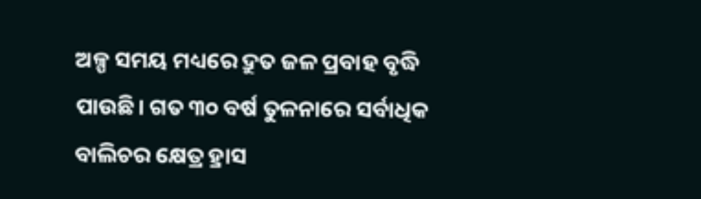ଅଳ୍ପ ସମୟ ମଧ୍ୟରେ ଦ୍ରୁତ ଜଳ ପ୍ରବାହ ବୃଦ୍ଧି ପାଉଛି। ଗତ ୩୦ ବର୍ଷ ତୁଳନାରେ ସର୍ବାଧିକ ବାଲିଚର କ୍ଷେତ୍ର ହ୍ରାସ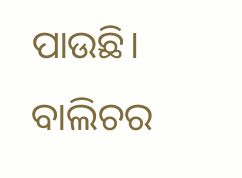ପାଉଛି। ବାଲିଚର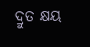ଦ୍ରୁତ କ୍ଷୟ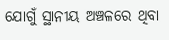ଯୋଗୁଁ ସ୍ଥାନୀୟ ଅଞ୍ଚଳରେ ଥିବା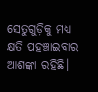ସେତୁଗୁଡ଼ିକୁ ମଧ୍ୟ କ୍ଷତି ପହଞ୍ଚାଇବାର ଆଶଙ୍କା ରହିଛି।